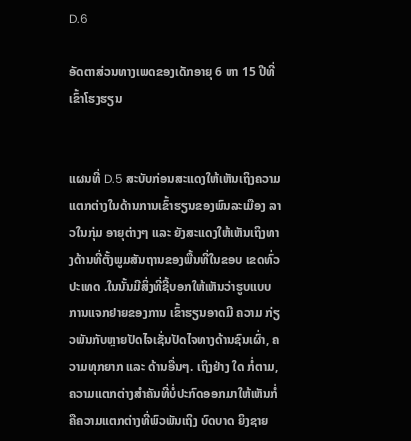D.6

ອັດຕາສ່ວນທາງເພດຂອງເດັກອາຍຸ 6 ຫາ 15 ປີທີ່ເຂົ້າໂຮງຮຽນ


ແຜນທີ່ D.5 ສະບັບກ່ອນສະແດງໃຫ້ເຫັນເຖິງຄວາມແຕກຕ່າງໃນດ້ານການເຂົ້າຮຽນຂອງພົນລະເມືອງ ລາວໃນກຸ່ມ ອາຍຸຕ່າງໆ ແລະ ຍັງສະແດງໃຫ້ເຫັນເຖິງທາງດ້ານທີ່ຕັ້ງພູມສັນຖານຂອງພື້ນທີ່ໃນຂອບ ເຂດທົ່ວປະເທດ .ໃນນັ້ນມີສິ່ງທີ່ຊີ້ບອກໃຫ້ເຫັນວ່າຮູບແບບການແຈກຢາຍຂອງການ ເຂົ້າຮຽນອາດມີ ຄວາມ ກ່ຽວພັນກັບຫຼາຍປັດໄຈເຊັ່ນປັດໄຈທາງດ້ານຊົນເຜົ່າ, ຄວາມທຸກຍາກ ແລະ ດ້ານອື່ນໆ. ເຖິງຢ່າງ ໃດ ກໍ່ຕາມ, ຄວາມແຕກຕ່າງສຳຄັນທີ່ບໍ່ປະກົດອອກມາໃຫ້ເຫັນກໍ່ຄືຄວາມແຕກຕ່າງທີ່ພົວພັນເຖິງ ບົດບາດ ຍິງຊາຍ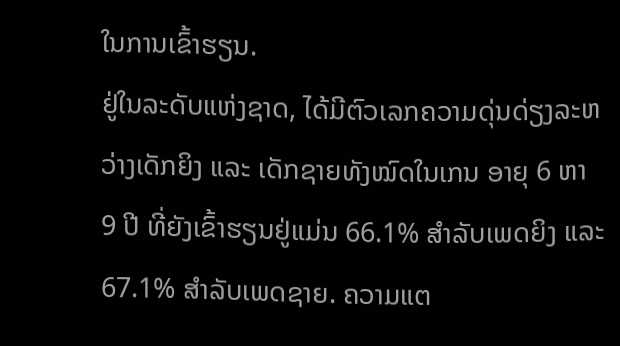ໃນການເຂົ້າຮຽນ.
ຢູ່ໃນລະດັບແຫ່ງຊາດ, ໄດ້ມີຕົວເລກຄວາມດຸ່ນດ່ຽງລະຫວ່າງເດັກຍິງ ແລະ ເດັກຊາຍທັງໝົດໃນເກນ ອາຍຸ 6 ຫາ 9 ປີ ທີ່ຍັງເຂົ້າຮຽນຢູ່ແມ່ນ 66.1% ສຳລັບເພດຍິງ ແລະ 67.1% ສຳລັບເພດຊາຍ. ຄວາມແຕ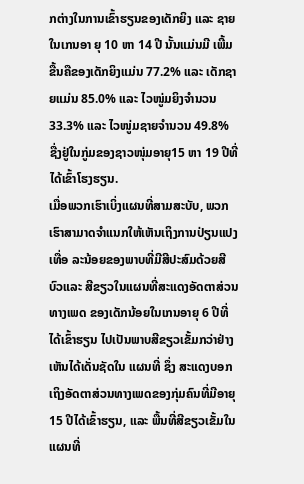ກຕ່າງໃນການເຂົ້າຮຽນຂອງເດັກຍິງ ແລະ ຊາຍໃນເກນອາ ຍຸ 10 ຫາ 14 ປີ ນັ້ນແມ່ນມີ ເພີ້ມຂື້ນຄືຂອງເດັກຍິງແມ່ນ 77.2% ແລະ ເດັກຊາຍແມ່ນ 85.0% ແລະ ໄວໜູ່ມຍິງຈຳນວນ 33.3% ແລະ ໄວໜູ່ມຊາຍຈຳນວນ 49.8% ຊື່ງຢູ່ໃນກູ່ມຂອງຊາວໜຸ່ມອາຍຸ15 ຫາ 19 ປີທີ່ໄດ້ເຂົ້າໂຮງຮຽນ.
ເມື່ອພວກເຮົາເບິ່ງແຜນທີ່ສາມສະບັບ, ພວກເຮົາສາມາດຈຳແນກໃຫ້ເຫັນເຖິງການປ່ຽນແປງເທື່ອ ລະນ້ອຍຂອງພາບທີ່ມີສີປະສົມດ້ວຍສີບົວແລະ ສີຂຽວໃນແຜນທີ່ສະແດງອັດຕາສ່ວນທາງເພດ ຂອງເດັກນ້ອຍໃນເກນອາຍຸ 6 ປີທີ່ໄດ້ເຂົ້າຮຽນ ໄປເປັນພາບສີຂຽວເຂັ້ມກວ່າຢ່າງເຫັນໄດ້ເດັ່ນຊັດໃນ ແຜນທີ່ ຊຶ່ງ ສະແດງບອກເຖິງອັດຕາສ່ວນທາງເພດຂອງກຸ່ມຄົນທີ່ມີອາຍຸ 15 ປີໄດ້ເຂົ້າຮຽນ, ແລະ ພື້ນທີ່ສີຂຽວເຂັ້ມໃນ ແຜນທີ່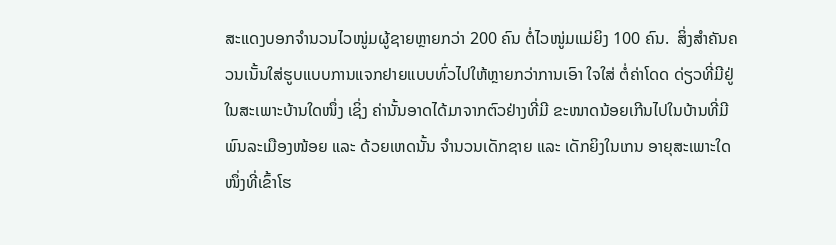ສະແດງບອກຈຳນວນໄວໜູ່ມຜູ້ຊາຍຫຼາຍກວ່າ 200 ຄົນ ຕໍ່ໄວໜູ່ມແມ່ຍິງ 100 ຄົນ.  ສິ່ງສຳຄັນຄວນເນັ້ນໃສ່ຮູບແບບການແຈກຢາຍແບບທົ່ວໄປໃຫ້ຫຼາຍກວ່າການເອົາ ໃຈໃສ່ ຕໍ່ຄ່າໂດດ ດ່ຽວທີ່ມີຢູ່ໃນສະເພາະບ້ານໃດໜຶ່ງ ເຊິ່ງ ຄ່ານັ້ນອາດໄດ້ມາຈາກຕົວຢ່າງທີ່ມີ ຂະໜາດນ້ອຍເກີນໄປໃນບ້ານທີ່ມີພົນລະເມືອງໜ້ອຍ ແລະ ດ້ວຍເຫດນັ້ນ ຈຳນວນເດັກຊາຍ ແລະ ເດັກຍິງໃນເກນ ອາຍຸສະເພາະໃດໜຶ່ງທີ່ເຂົ້າໂຮ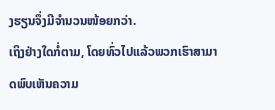ງຮຽນຈຶ່ງມີຈຳນວນໜ້ອຍກວ່າ.
ເຖິງຢ່າງໃດກໍ່ຕາມ, ໂດຍທົ່ວໄປແລ້ວພວກເຮົາສາມາດພົບເຫັນຄວາມ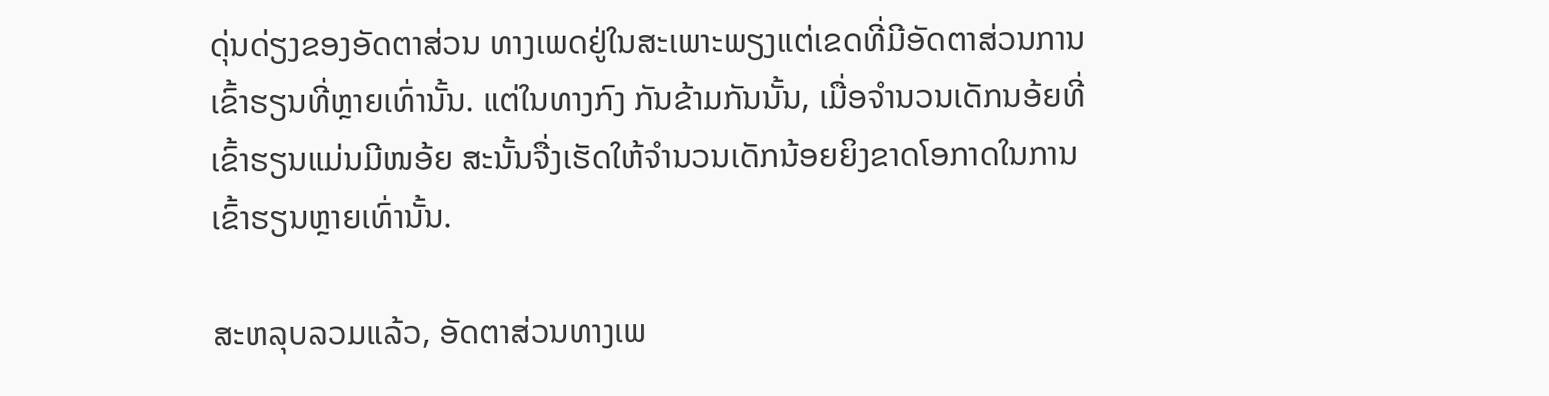ດຸ່ນດ່ຽງຂອງອັດຕາສ່ວນ ທາງເພດຢູ່ໃນສະເພາະພຽງແຕ່ເຂດທີ່ມີອັດຕາສ່ວນການເຂົ້າຮຽນທີ່ຫຼາຍເທົ່ານັ້ນ. ແຕ່ໃນທາງກົງ ກັນຂ້າມກັນນັ້ນ, ເມື່ອຈຳນວນເດັກນອ້ຍທີ່ເຂົ້າຮຽນແມ່ນມີໜອ້ຍ ສະນັ້ນຈື່ງເຮັດໃຫ້ຈຳນວນເດັກນ້ອຍຍິງຂາດໂອກາດໃນການເຂົ້າຮຽນຫຼາຍເທົ່ານັ້ນ.

ສະຫລຸບລວມແລ້ວ, ອັດຕາສ່ວນທາງເພ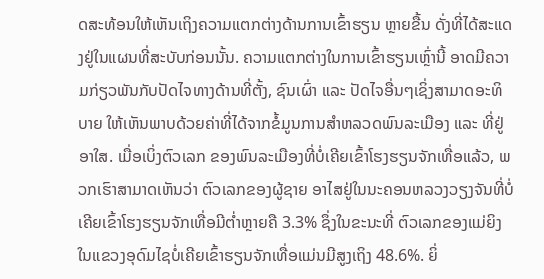ດສະທ້ອນໃຫ້ເຫັນເຖິງຄວາມແຕກຕ່າງດ້ານການເຂົ້າຮຽນ ຫຼາຍຂື້ນ ດັ່ງທີ່ໄດ້ສະແດງຢູ່ໃນແຜນທີ່ສະບັບກ່ອນນັ້ນ. ຄວາມແຕກຕ່າງໃນການເຂົ້າຮຽນເຫຼົ່ານີ້ ອາດມີຄວາມກ່ຽວພັນກັບປັດໄຈທາງດ້ານທີ່ຕັ້ງ, ຊົນເຜົ່າ ແລະ ປັດໄຈອື່ນໆເຊິ່ງສາມາດອະທິບາຍ ໃຫ້ເຫັນພາບດ້ວຍຄ່າທີ່ໄດ້ຈາກຂໍ້ມູນການສຳຫລວດພົນລະເມືອງ ແລະ ທີ່ຢູ່ອາໃສ. ເມື່ອເບິ່ງຕົວເລກ ຂອງພົນລະເມືອງທີ່ບໍ່ເຄີຍເຂົ້າໂຮງຮຽນຈັກເທື່ອແລ້ວ, ພວກເຮົາສາມາດເຫັນວ່າ ຕົວເລກຂອງຜູ້ຊາຍ ອາໄສຢູ່ໃນນະຄອນຫລວງວຽງຈັນທີ່ບໍ່ເຄີຍເຂົ້າໂຮງຮຽນຈັກເທື່ອມີຕ່ຳຫຼາຍຄື 3.3% ຊຶ່ງໃນຂະນະທີ່ ຕົວເລກຂອງແມ່ຍິງໃນແຂວງອຸດົມໄຊບໍ່ເຄີຍເຂົ້າຮຽນຈັກເທື່ອແມ່ນມີສູງເຖິງ 48.6%. ຍິ່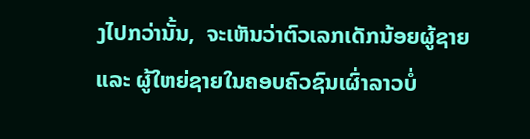ງໄປກວ່ານັ້ນ,  ຈະເຫັນວ່າຕົວເລກເດັກນ້ອຍຜູ້ຊາຍ ແລະ ຜູ້ໃຫຍ່ຊາຍໃນຄອບຄົວຊົນເຜົ່າລາວບໍ່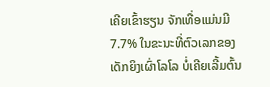ເຄີຍເຂົ້າຮຽນ ຈັກເທື່ອແມ່ນມີ 7.7% ໃນຂະນະທີ່ຕົວເລກຂອງເດັກຍິງເຜົ່າໂລໂລ ບໍ່ເຄີຍເລີ້ມຕົ້ນ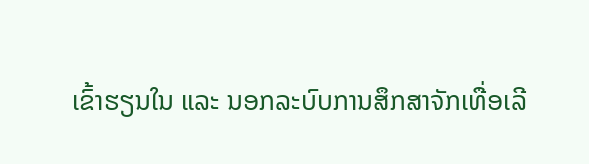ເຂົ້າຮຽນໃນ ແລະ ນອກລະບົບການສຶກສາຈັກເທື່ອເລີ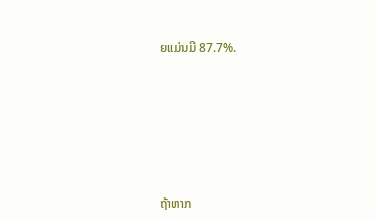ຍແມ່ນມີ 87.7%.








ຖ້າຫາກ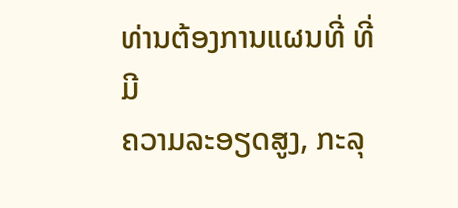ທ່ານຕ້ອງການແຜນທີ່ ທີ່ມີ
ຄວາມລະອຽດສູງ, ກະລຸ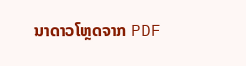ນາດາວໂຫຼດຈາກ PDF